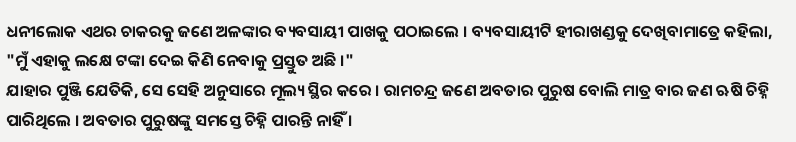ଧନୀଲୋକ ଏଥର ଚାକରକୁ ଜଣେ ଅଳଙ୍କାର ବ୍ୟବସାୟୀ ପାଖକୁ ପଠାଇଲେ । ବ୍ୟବସାୟୀଟି ହୀରାଖଣ୍ଡକୁ ଦେଖିବାମାତ୍ରେ କହିଲା, "ମୁଁ ଏହାକୁ ଲକ୍ଷେ ଟଙ୍କା ଦେଇ କିଣି ନେବାକୁ ପ୍ରସ୍ତୁତ ଅଛି ।"
ଯାହାର ପୁଞ୍ଜି ଯେତିକି, ସେ ସେହି ଅନୁସାରେ ମୂଲ୍ୟ ସ୍ଥିର କରେ । ରାମଚନ୍ଦ୍ର ଜଣେ ଅବତାର ପୁରୁଷ ବୋଲି ମାତ୍ର ବାର ଜଣ ଋଷି ଚିହ୍ନି ପାରିଥିଲେ । ଅବତାର ପୁରୁଷଙ୍କୁ ସମସ୍ତେ ଚିହ୍ନି ପାରନ୍ତି ନାହିଁ ।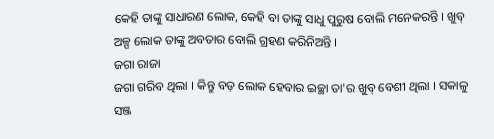କେହି ତାଙ୍କୁ ସାଧାରଣ ଲୋକ, କେହି ବା ତାଙ୍କୁ ସାଧୁ ପୁରୁଷ ବୋଲି ମନେକରନ୍ତି । ଖୁବ୍ ଅଳ୍ପ ଲୋକ ତାଙ୍କୁ ଅବତାର ବୋଲି ଗ୍ରହଣ କରିନିଅନ୍ତି ।
ଜଗା ରାଜା
ଜଗା ଗରିବ ଥିଲା । କିନ୍ତୁ ବଡ଼ ଲୋକ ହେବାର ଇଚ୍ଛା ତା'ର ଖୁବ୍ ବେଶୀ ଥିଲା । ସକାଳୁ ସଞ୍ଜ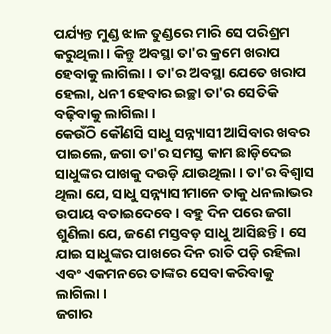ପର୍ଯ୍ୟନ୍ତ ମୁଣ୍ଡ ଝାଳ ତୁଣ୍ଡରେ ମାରି ସେ ପରିଶ୍ରମ କରୁଥିଲା । କିନ୍ତୁ ଅବସ୍ଥା ତା'ର କ୍ରମେ ଖରାପ ହେବାକୁ ଲାଗିଲା । ତା'ର ଅବସ୍ଥା ଯେତେ ଖରାପ ହେଲା, ଧନୀ ହେବାର ଇଚ୍ଛା ତା'ର ସେତିକି ବଢ଼ିବାକୁ ଲାଗିଲା ।
କେଉଁଠି କୌଣସି ସାଧୁ ସନ୍ନ୍ୟାସୀ ଆସିବାର ଖବର ପାଇଲେ, ଜଗା ତା'ର ସମସ୍ତ କାମ ଛାଡ଼ିଦେଇ ସାଧୁଙ୍କର ପାଖକୁ ଦଉଡ଼ି ଯାଉଥିଲା । ତା'ର ବିଶ୍ୱାସ ଥିଲା ଯେ, ସାଧୁ ସନ୍ନ୍ୟାସୀମାନେ ତାକୁ ଧନଲାଭର ଉପାୟ ବତାଇଦେବେ । ବହୁ ଦିନ ପରେ ଜଗା ଶୁଣିଲା ଯେ, ଜଣେ ମସ୍ତବଡ଼ ସାଧୁ ଆସିଛନ୍ତି । ସେ ଯାଇ ସାଧୁଙ୍କର ପାଖରେ ଦିନ ରାତି ପଡ଼ି ରହିଲା ଏବଂ ଏକମନରେ ତାଙ୍କର ସେବା କରିବାକୁ ଲାଗିଲା ।
ଜଗାର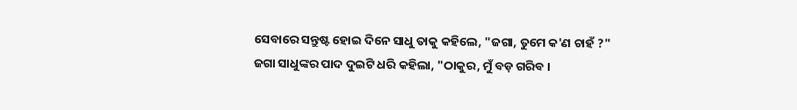ସେବାରେ ସନ୍ତୁଷ୍ଟ ହୋଇ ଦିନେ ସାଧୁ ତାକୁ କହିଲେ, "ଜଗା, ତୁମେ କ'ଣ ଚାହଁ ?"
ଜଗା ସାଧୁଙ୍କର ପାଦ ଦୁଇଟି ଧରି କହିଲା, "ଠାକୁର, ମୁଁ ବଡ଼ ଗରିବ ।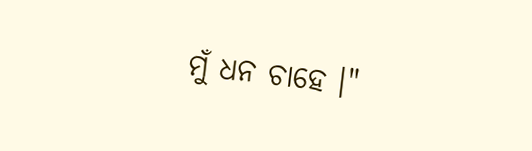ମୁଁ ଧନ ଚାହେ ।"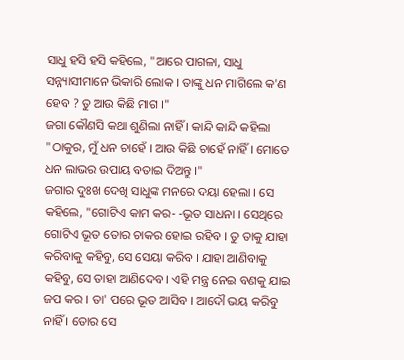ସାଧୁ ହସି ହସି କହିଲେ, "ଆରେ ପାଗଳା, ସାଧୁ ସନ୍ନ୍ୟାସୀମାନେ ଭିକାରି ଲୋକ । ତାଙ୍କୁ ଧନ ମାଗିଲେ କ'ଣ ହେବ ? ତୁ ଆଉ କିଛି ମାଗ ।"
ଜଗା କୌଣସି କଥା ଶୁଣିଲା ନାହିଁ । କାନ୍ଦି କାନ୍ଦି କହିଲା "ଠାକୁର, ମୁଁ ଧନ ଚାହେଁ । ଆଉ କିଛି ଚାହେଁ ନାହିଁ । ମୋତେ ଧନ ଲାଭର ଉପାୟ ବତାଇ ଦିଅନ୍ତୁ ।"
ଜଗାର ଦୁଃଖ ଦେଖି ସାଧୁଙ୍କ ମନରେ ଦୟା ହେଲା । ସେ କହିଲେ, "ଗୋଟିଏ କାମ କର- -ଭୂତ ସାଧନା । ସେଥିରେ ଗୋଟିଏ ଭୂତ ତୋର ଚାକର ହୋଇ ରହିବ । ତୁ ତାକୁ ଯାହା କରିବାକୁ କହିବୁ, ସେ ସେୟା କରିବ । ଯାହା ଆଣିବାକୁ କହିବୁ, ସେ ତାହା ଆଣିଦେବ । ଏହି ମନ୍ତ୍ର ନେଇ ବଣକୁ ଯାଇ ଜପ କର । ତା' ପରେ ଭୂତ ଆସିବ । ଆଦୌ ଭୟ କରିବୁ ନାହିଁ । ତୋର ସେ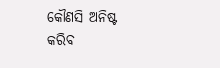କୌଣସି ଅନିଷ୍ଟ କରିବ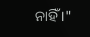ନାହିଁ ।"